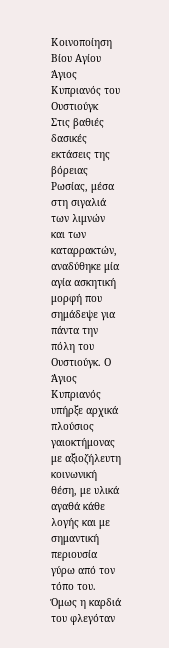Κοινοποίηση Βίου Αγίου
Άγιος Κυπριανός του Ουστιούγκ
Στις βαθιές δασικές εκτάσεις της βόρειας Ρωσίας, μέσα στη σιγαλιά των λιμνών και των καταρρακτών, αναδύθηκε μία αγία ασκητική μορφή που σημάδεψε για πάντα την πόλη του Ουστιούγκ. Ο Άγιος Κυπριανός υπήρξε αρχικά πλούσιος γαιοκτήμονας με αξιοζήλευτη κοινωνική θέση, με υλικά αγαθά κάθε λογής και με σημαντική περιουσία γύρω από τον τόπο του. Όμως η καρδιά του φλεγόταν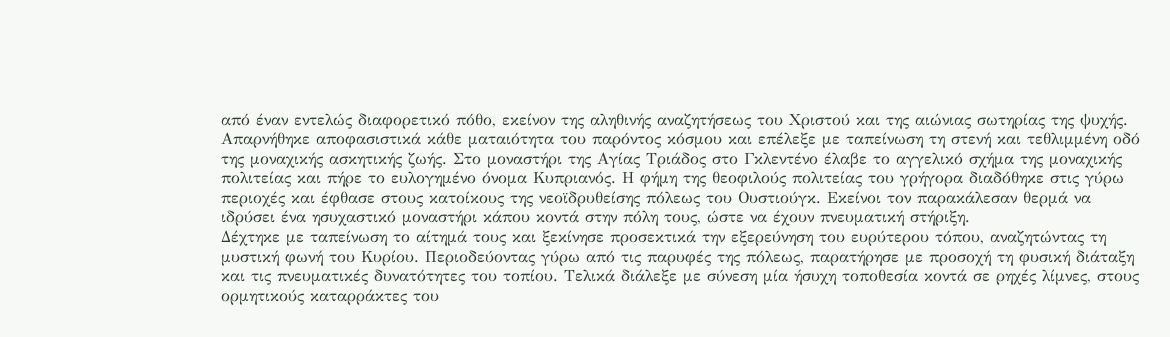από έναν εντελώς διαφορετικό πόθο, εκείνον της αληθινής αναζητήσεως του Χριστού και της αιώνιας σωτηρίας της ψυχής.
Απαρνήθηκε αποφασιστικά κάθε ματαιότητα του παρόντος κόσμου και επέλεξε με ταπείνωση τη στενή και τεθλιμμένη οδό της μοναχικής ασκητικής ζωής. Στο μοναστήρι της Αγίας Τριάδος στο Γκλεντένο έλαβε το αγγελικό σχήμα της μοναχικής πολιτείας και πήρε το ευλογημένο όνομα Κυπριανός. Η φήμη της θεοφιλούς πολιτείας του γρήγορα διαδόθηκε στις γύρω περιοχές και έφθασε στους κατοίκους της νεοϊδρυθείσης πόλεως του Ουστιούγκ. Εκείνοι τον παρακάλεσαν θερμά να ιδρύσει ένα ησυχαστικό μοναστήρι κάπου κοντά στην πόλη τους, ώστε να έχουν πνευματική στήριξη.
Δέχτηκε με ταπείνωση το αίτημά τους και ξεκίνησε προσεκτικά την εξερεύνηση του ευρύτερου τόπου, αναζητώντας τη μυστική φωνή του Κυρίου. Περιοδεύοντας γύρω από τις παρυφές της πόλεως, παρατήρησε με προσοχή τη φυσική διάταξη και τις πνευματικές δυνατότητες του τοπίου. Τελικά διάλεξε με σύνεση μία ήσυχη τοποθεσία κοντά σε ρηχές λίμνες, στους ορμητικούς καταρράκτες του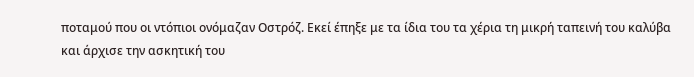ποταμού που οι ντόπιοι ονόμαζαν Οστρόζ. Εκεί έπηξε με τα ίδια του τα χέρια τη μικρή ταπεινή του καλύβα και άρχισε την ασκητική του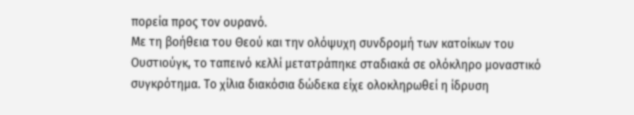πορεία προς τον ουρανό.
Με τη βοήθεια του Θεού και την ολόψυχη συνδρομή των κατοίκων του Ουστιούγκ, το ταπεινό κελλί μετατράπηκε σταδιακά σε ολόκληρο μοναστικό συγκρότημα. Το χίλια διακόσια δώδεκα είχε ολοκληρωθεί η ίδρυση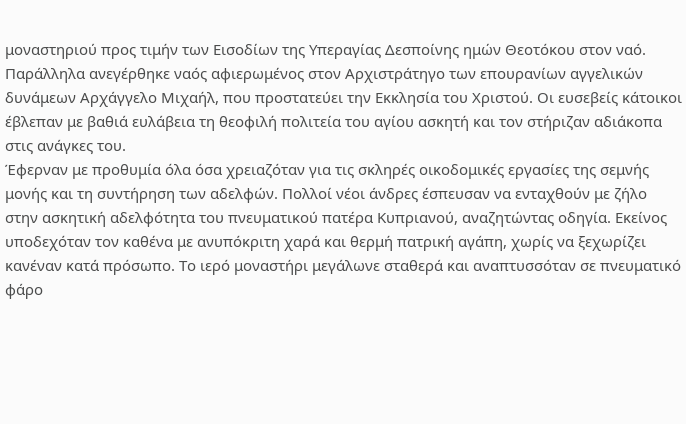μοναστηριού προς τιμήν των Εισοδίων της Υπεραγίας Δεσποίνης ημών Θεοτόκου στον ναό. Παράλληλα ανεγέρθηκε ναός αφιερωμένος στον Αρχιστράτηγο των επουρανίων αγγελικών δυνάμεων Αρχάγγελο Μιχαήλ, που προστατεύει την Εκκλησία του Χριστού. Οι ευσεβείς κάτοικοι έβλεπαν με βαθιά ευλάβεια τη θεοφιλή πολιτεία του αγίου ασκητή και τον στήριζαν αδιάκοπα στις ανάγκες του.
Έφερναν με προθυμία όλα όσα χρειαζόταν για τις σκληρές οικοδομικές εργασίες της σεμνής μονής και τη συντήρηση των αδελφών. Πολλοί νέοι άνδρες έσπευσαν να ενταχθούν με ζήλο στην ασκητική αδελφότητα του πνευματικού πατέρα Κυπριανού, αναζητώντας οδηγία. Εκείνος υποδεχόταν τον καθένα με ανυπόκριτη χαρά και θερμή πατρική αγάπη, χωρίς να ξεχωρίζει κανέναν κατά πρόσωπο. Το ιερό μοναστήρι μεγάλωνε σταθερά και αναπτυσσόταν σε πνευματικό φάρο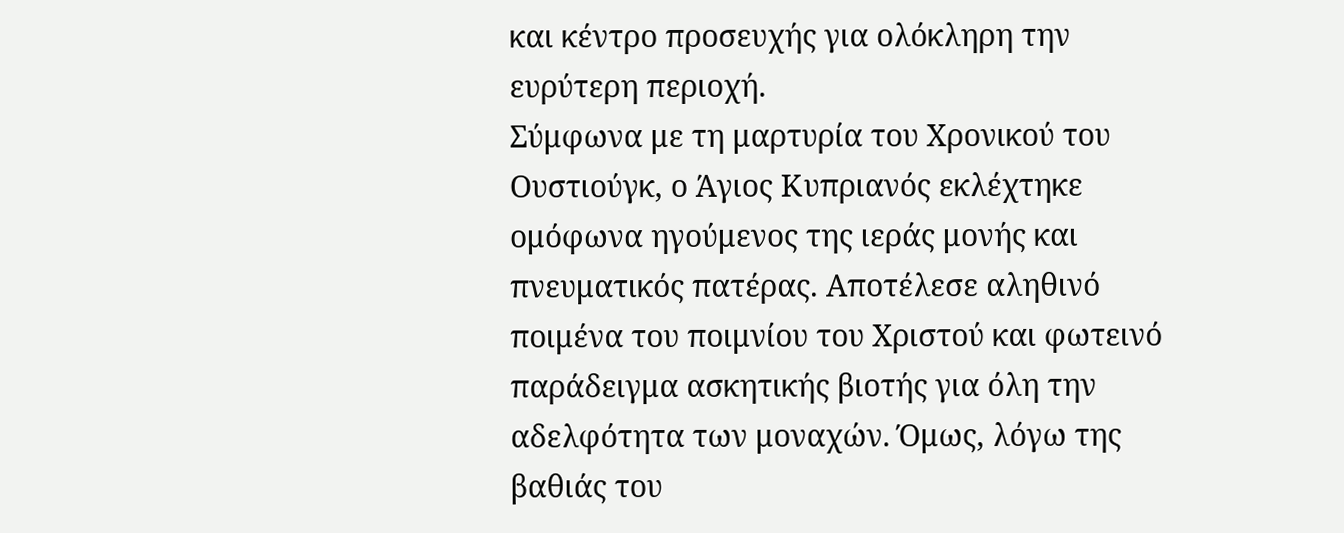και κέντρο προσευχής για ολόκληρη την ευρύτερη περιοχή.
Σύμφωνα με τη μαρτυρία του Χρονικού του Ουστιούγκ, ο Άγιος Κυπριανός εκλέχτηκε ομόφωνα ηγούμενος της ιεράς μονής και πνευματικός πατέρας. Αποτέλεσε αληθινό ποιμένα του ποιμνίου του Χριστού και φωτεινό παράδειγμα ασκητικής βιοτής για όλη την αδελφότητα των μοναχών. Όμως, λόγω της βαθιάς του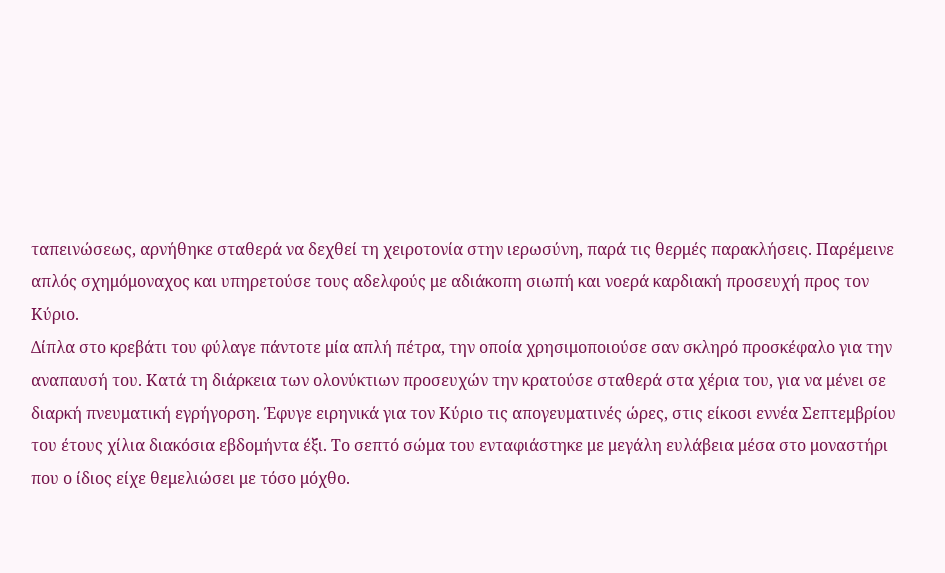ταπεινώσεως, αρνήθηκε σταθερά να δεχθεί τη χειροτονία στην ιερωσύνη, παρά τις θερμές παρακλήσεις. Παρέμεινε απλός σχημόμοναχος και υπηρετούσε τους αδελφούς με αδιάκοπη σιωπή και νοερά καρδιακή προσευχή προς τον Κύριο.
Δίπλα στο κρεβάτι του φύλαγε πάντοτε μία απλή πέτρα, την οποία χρησιμοποιούσε σαν σκληρό προσκέφαλο για την αναπαυσή του. Κατά τη διάρκεια των ολονύκτιων προσευχών την κρατούσε σταθερά στα χέρια του, για να μένει σε διαρκή πνευματική εγρήγορση. Έφυγε ειρηνικά για τον Κύριο τις απογευματινές ώρες, στις είκοσι εννέα Σεπτεμβρίου του έτους χίλια διακόσια εβδομήντα έξι. Το σεπτό σώμα του ενταφιάστηκε με μεγάλη ευλάβεια μέσα στο μοναστήρι που ο ίδιος είχε θεμελιώσει με τόσο μόχθο.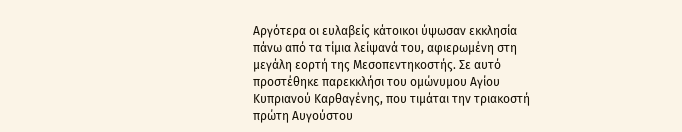Αργότερα οι ευλαβείς κάτοικοι ύψωσαν εκκλησία πάνω από τα τίμια λείψανά του, αφιερωμένη στη μεγάλη εορτή της Μεσοπεντηκοστής. Σε αυτό προστέθηκε παρεκκλήσι του ομώνυμου Αγίου Κυπριανού Καρθαγένης, που τιμάται την τριακοστή πρώτη Αυγούστου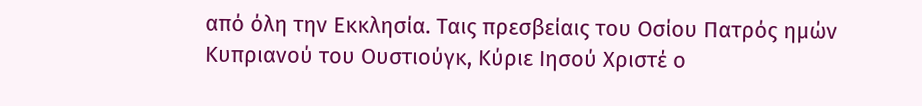από όλη την Εκκλησία. Ταις πρεσβείαις του Οσίου Πατρός ημών Κυπριανού του Ουστιούγκ, Κύριε Ιησού Χριστέ ο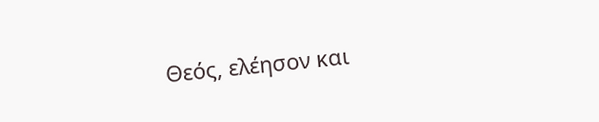Θεός, ελέησον και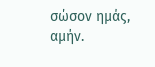σώσον ημάς, αμήν.